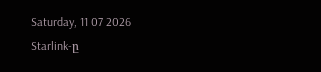Saturday, 11 07 2026
Starlink-ը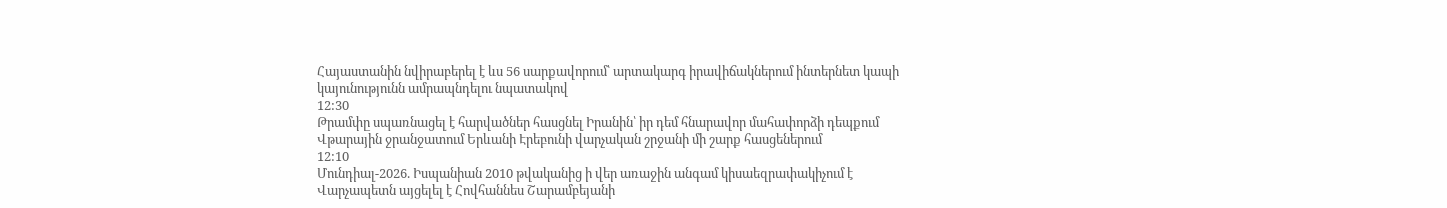Հայաստանին նվիրաբերել է ևս 56 սարքավորում՝ արտակարգ իրավիճակներում ինտերնետ կապի կայունությունն ամրապնդելու նպատակով
12:30
Թրամփը սպառնացել է հարվածներ հասցնել Իրանին՝ իր դեմ հնարավոր մահափորձի դեպքում
Վթարային ջրանջատում Երևանի Էրեբունի վարչական շրջանի մի շարք հասցեներում
12:10
Մունդիալ-2026. Իսպանիան 2010 թվականից ի վեր առաջին անգամ կիսաեզրափակիչում է
Վարչապետն այցելել է Հովհաննես Շարամբեյանի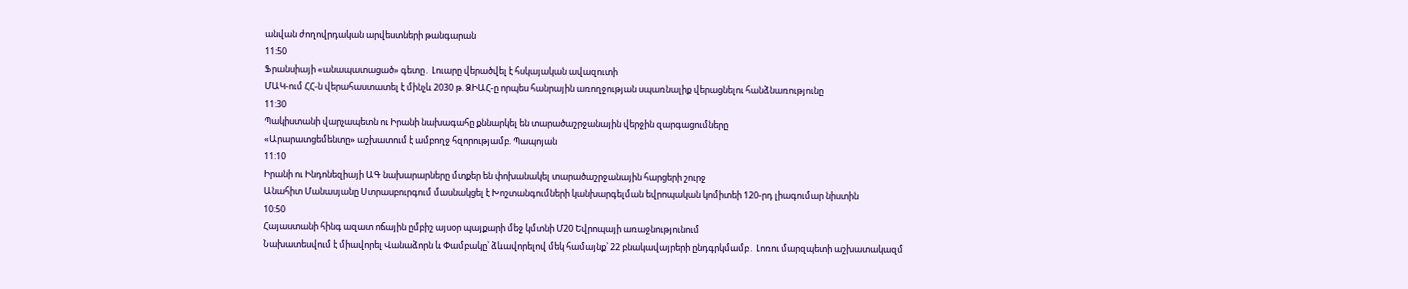անվան ժողովրդական արվեստների թանգարան
11:50
Ֆրանսիայի «անապատացած» գետը․ Լուարը վերածվել է հսկայական ավազուտի
ՄԱԿ-ում ՀՀ-ն վերահաստատել է մինչև 2030 թ. ՁԻԱՀ-ը որպես հանրային առողջության սպառնալիք վերացնելու հանձնառությունը
11:30
Պակիստանի վարչապետն ու Իրանի նախագահը քննարկել են տարածաշրջանային վերջին զարգացումները
«Արարատցեմենտը» աշխատում է ամբողջ հզորությամբ. Պապոյան
11:10
Իրանի ու Ինդոնեզիայի ԱԳ նախարարները մտքեր են փոխանակել տարածաշրջանային հարցերի շուրջ
Անահիտ Մանասյանը Ստրասբուրգում մասնակցել է Խոշտանգումների կանխարգելման եվրոպական կոմիտեի 120-րդ լիագումար նիստին
10:50
Հայաստանի հինգ ազատ ոճային ըմբիշ այսօր պայքարի մեջ կմտնի Մ20 Եվրոպայի առաջնությունում
Նախատեսվում է միավորել Վանաձորն և Փամբակը՝ ձևավորելով մեկ համայնք՝ 22 բնակավայրերի ընդգրկմամբ․ Լոռու մարզպետի աշխատակազմ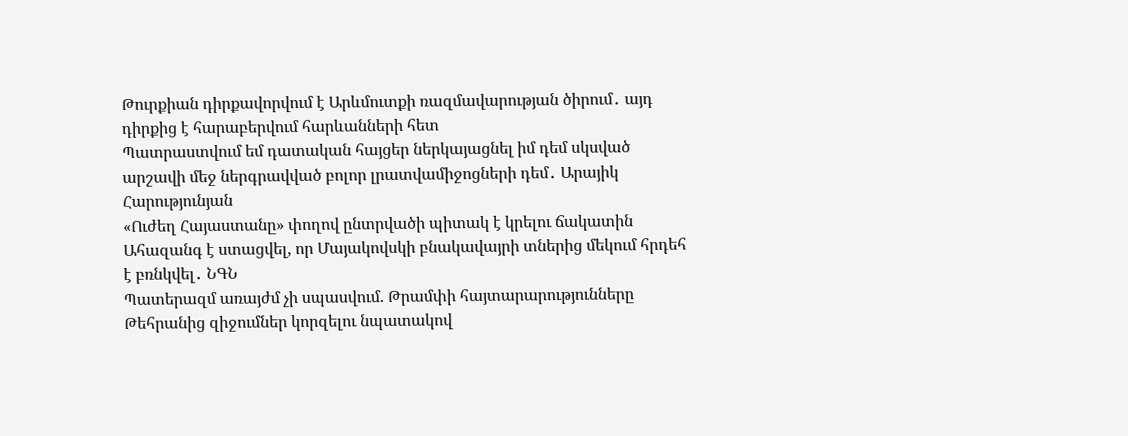Թուրքիան դիրքավորվում է Արևմուտքի ռազմավարության ծիրում․ այդ դիրքից է հարաբերվում հարևանների հետ
Պատրաստվում եմ դատական հայցեր ներկայացնել իմ դեմ սկսված արշավի մեջ ներգրավված բոլոր լրատվամիջոցների դեմ․ Արայիկ Հարությունյան
«Ուժեղ Հայաստանը» փողով ընտրվածի պիտակ է կրելու ճակատին
Ահազանգ է ստացվել, որ Մայակովսկի բնակավայրի տներից մեկում հրդեհ է բռնկվել․ ՆԳՆ
Պատերազմ առայժմ չի սպասվում. Թրամփի հայտարարությունները Թեհրանից զիջումներ կորզելու նպատակով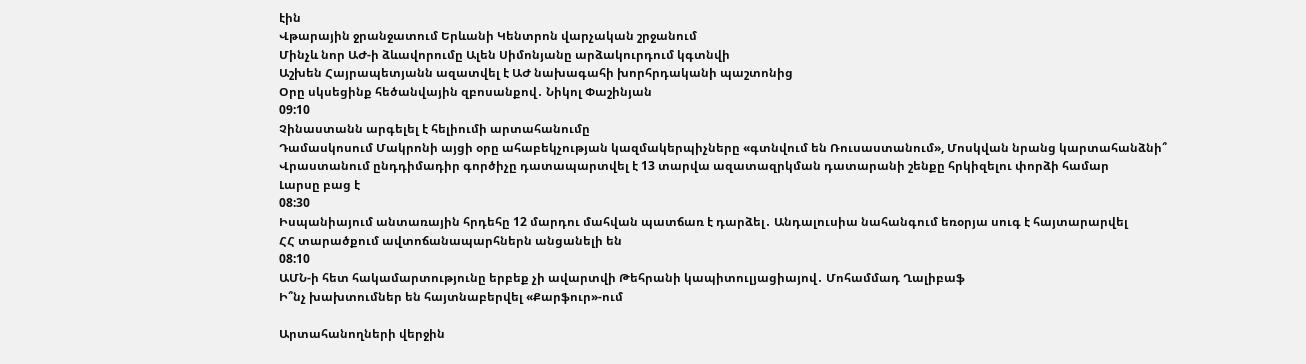էին
Վթարային ջրանջատում Երևանի Կենտրոն վարչական շրջանում
Մինչև նոր ԱԺ-ի ձևավորումը Ալեն Սիմոնյանը արձակուրդում կգտնվի
Աշխեն Հայրապետյանն ազատվել է ԱԺ նախագահի խորհրդականի պաշտոնից
Օրը սկսեցինք հեծանվային զբոսանքով․ Նիկոլ Փաշինյան
09:10
Չինաստանն արգելել է հելիումի արտահանումը
Դամասկոսում Մակրոնի այցի օրը ահաբեկչության կազմակերպիչները «գտնվում են Ռուսաստանում», Մոսկվան նրանց կարտահանձնի՞
Վրաստանում ընդդիմադիր գործիչը դատապարտվել է 13 տարվա ազատազրկման դատարանի շենքը հրկիզելու փորձի համար
Լարսը բաց է
08:30
Իսպանիայում անտառային հրդեհը 12 մարդու մահվան պատճառ է դարձել․ Անդալուսիա նահանգում եռօրյա սուգ է հայտարարվել
ՀՀ տարածքում ավտոճանապարհներն անցանելի են
08:10
ԱՄՆ-ի հետ հակամարտությունը երբեք չի ավարտվի Թեհրանի կապիտուլյացիայով․ Մոհամմադ Ղալիբաֆ
Ի՞նչ խախտումներ են հայտնաբերվել «Քարֆուր»-ում

Արտահանողների վերջին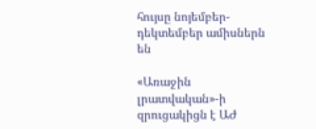հույսը նոյեմբեր-դեկտեմբեր ամիսներն են

«Առաջին լրատվական»-ի զրուցակիցն է ԱԺ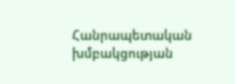Հանրապետական խմբակցության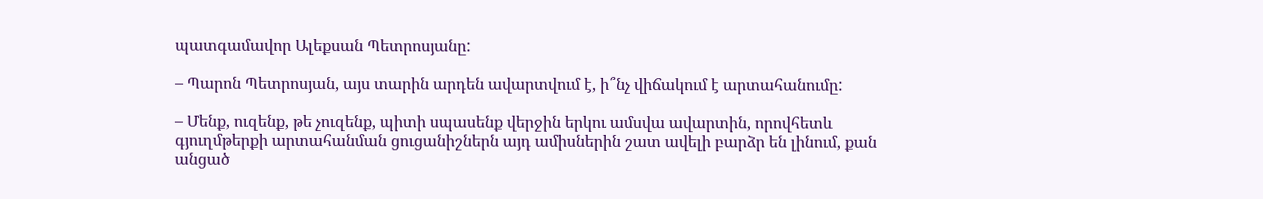պատգամավոր Ալեքսան Պետրոսյանը:

– Պարոն Պետրոսյան, այս տարին արդեն ավարտվում է, ի՞նչ վիճակում է արտահանումը:

– Մենք, ուզենք, թե չուզենք, պիտի սպասենք վերջին երկու ամսվա ավարտին, որովհետև գյուղմթերքի արտահանման ցուցանիշներն այդ ամիսներին շատ ավելի բարձր են լինում, քան անցած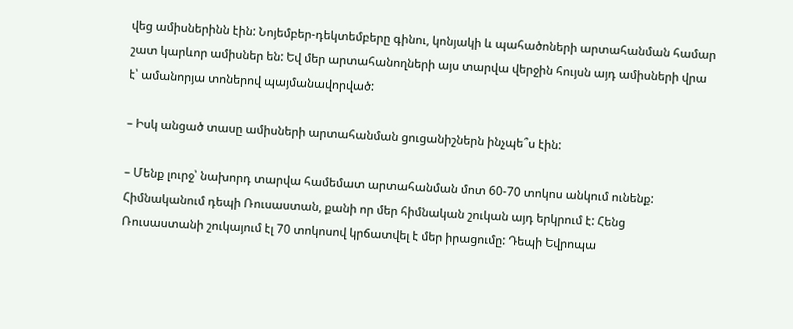վեց ամիսներինն էին: Նոյեմբեր-դեկտեմբերը գինու, կոնյակի և պահածոների արտահանման համար շատ կարևոր ամիսներ են: Եվ մեր արտահանողների այս տարվա վերջին հույսն այդ ամիսների վրա է՝ ամանորյա տոներով պայմանավորված:

– Իսկ անցած տասը ամիսների արտահանման ցուցանիշներն ինչպե՞ս էին:

– Մենք լուրջ՝ նախորդ տարվա համեմատ արտահանման մոտ 60-70 տոկոս անկում ունենք: Հիմնականում դեպի Ռուսաստան, քանի որ մեր հիմնական շուկան այդ երկրում է: Հենց Ռուսաստանի շուկայում էլ 70 տոկոսով կրճատվել է մեր իրացումը: Դեպի Եվրոպա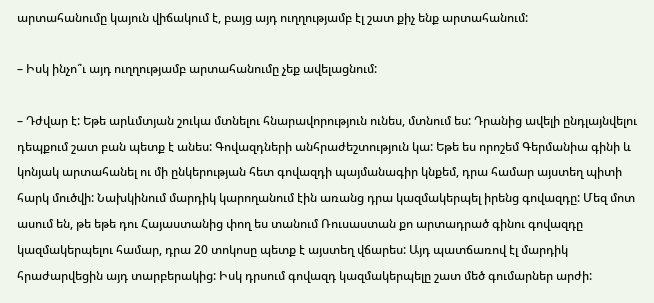արտահանումը կայուն վիճակում է, բայց այդ ուղղությամբ էլ շատ քիչ ենք արտահանում:

– Իսկ ինչո՞ւ այդ ուղղությամբ արտահանումը չեք ավելացնում:

– Դժվար է: Եթե արևմտյան շուկա մտնելու հնարավորություն ունես, մտնում ես: Դրանից ավելի ընդլայնվելու դեպքում շատ բան պետք է անես: Գովազդների անհրաժեշտություն կա: Եթե ես որոշեմ Գերմանիա գինի և կոնյակ արտահանել ու մի ընկերության հետ գովազդի պայմանագիր կնքեմ, դրա համար այստեղ պիտի հարկ մուծվի: Նախկինում մարդիկ կարողանում էին առանց դրա կազմակերպել իրենց գովազդը: Մեզ մոտ ասում են, թե եթե դու Հայաստանից փող ես տանում Ռուսաստան քո արտադրած գինու գովազդը կազմակերպելու համար, դրա 20 տոկոսը պետք է այստեղ վճարես: Այդ պատճառով էլ մարդիկ հրաժարվեցին այդ տարբերակից: Իսկ դրսում գովազդ կազմակերպելը շատ մեծ գումարներ արժի: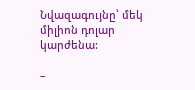Նվազագույնը՝ մեկ միլիոն դոլար կարժենա:

–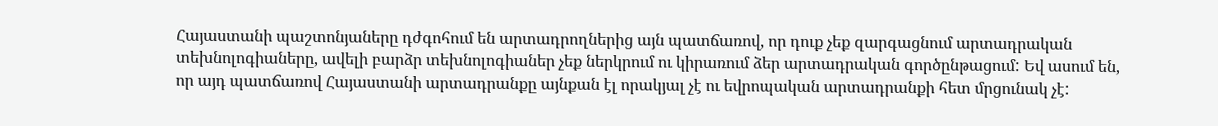Հայաստանի պաշտոնյաները դժգոհում են արտադրողներից այն պատճառով, որ դուք չեք զարգացնում արտադրական տեխնոլոգիաները, ավելի բարձր տեխնոլոգիաներ չեք ներկրում ու կիրառում ձեր արտադրական գործընթացում: Եվ ասում են, որ այդ պատճառով Հայաստանի արտադրանքը այնքան էլ որակյալ չէ ու եվրոպական արտադրանքի հետ մրցունակ չէ: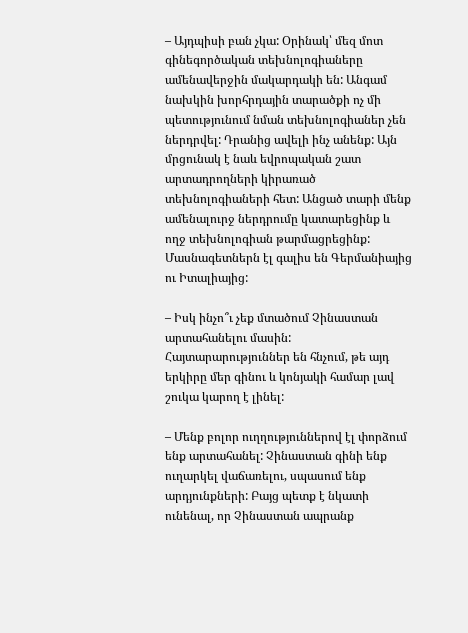– Այդպիսի բան չկա: Օրինակ՝ մեզ մոտ գինեգործական տեխնոլոգիաները ամենավերջին մակարդակի են: Անգամ նախկին խորհրդային տարածքի ոչ մի պետությունում նման տեխնոլոգիաներ չեն ներդրվել: Դրանից ավելի ինչ անենք: Այն մրցունակ է նաև եվրոպական շատ արտադրողների կիրառած տեխնոլոգիաների հետ: Անցած տարի մենք ամենալուրջ ներդրումը կատարեցինք և ողջ տեխնոլոգիան թարմացրեցինք: Մասնագետներն էլ գալիս են Գերմանիայից ու Իտալիայից:

– Իսկ ինչո՞ւ չեք մտածում Չինաստան արտահանելու մասին: Հայտարարություններ են հնչում, թե այդ երկիրը մեր գինու և կոնյակի համար լավ շուկա կարող է լինել:

– Մենք բոլոր ուղղություններով էլ փորձում ենք արտահանել: Չինաստան գինի ենք ուղարկել վաճառելու, սպասում ենք արդյունքների: Բայց պետք է նկատի ունենալ, որ Չինաստան ապրանք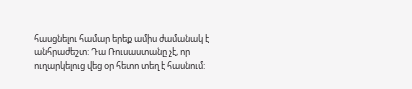հասցնելու համար երեք ամիս ժամանակ է անհրաժեշտ: Դա Ռուսաստանը չէ, որ ուղարկելուց վեց օր հետո տեղ է հասնում: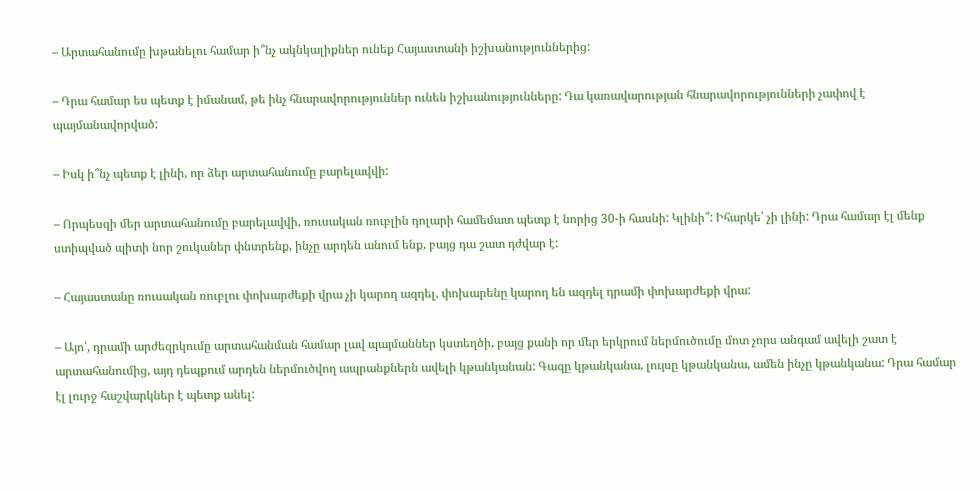– Արտահանումը խթանելու համար ի՞նչ ակնկալիքներ ունեք Հայաստանի իշխանություններից:

– Դրա համար ես պետք է իմանամ, թե ինչ հնարավորություններ ունեն իշխանությունները: Դա կառավարության հնարավորությունների չափով է պայմանավորված:

– Իսկ ի՞նչ պետք է լինի, որ ձեր արտահանումը բարելավվի:

– Որպեսզի մեր արտահանումը բարելավվի, ռուսական ռուբլին դոլարի համեմատ պետք է նորից 30-ի հասնի: Կլինի՞: Իհարկե՝ չի լինի: Դրա համար էլ մենք ստիպված պիտի նոր շուկաներ փնտրենք, ինչը արդեն անում ենք, բայց դա շատ դժվար է:

– Հայաստանը ռուսական ռուբլու փոխարժեքի վրա չի կարող ազդել, փոխարենը կարող են ազդել դրամի փոխարժեքի վրա:

– Այո՛, դրամի արժեզրկումը արտահանման համար լավ պայմաններ կստեղծի, բայց քանի որ մեր երկրում ներմուծումը մոտ չորս անգամ ավելի շատ է արտահանումից, այդ դեպքում արդեն ներմուծվող ապրանքներն ավելի կթանկանան: Գազը կթանկանա, լույսը կթանկանա, ամեն ինչը կթանկանա: Դրա համար էլ լուրջ հաշվարկներ է պետք անել: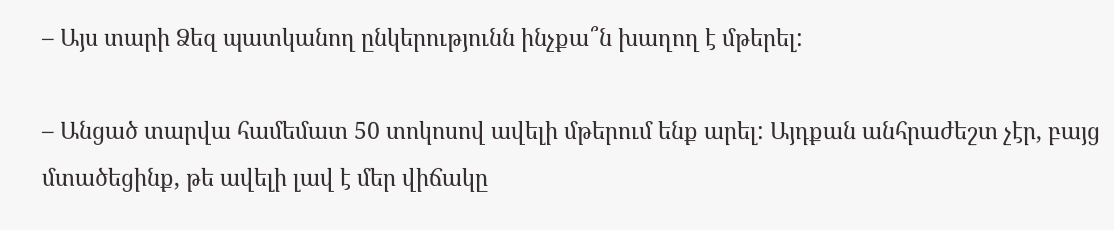– Այս տարի Ձեզ պատկանող ընկերությունն ինչքա՞ն խաղող է մթերել:

– Անցած տարվա համեմատ 50 տոկոսով ավելի մթերում ենք արել: Այդքան անհրաժեշտ չէր, բայց մտածեցինք, թե ավելի լավ է մեր վիճակը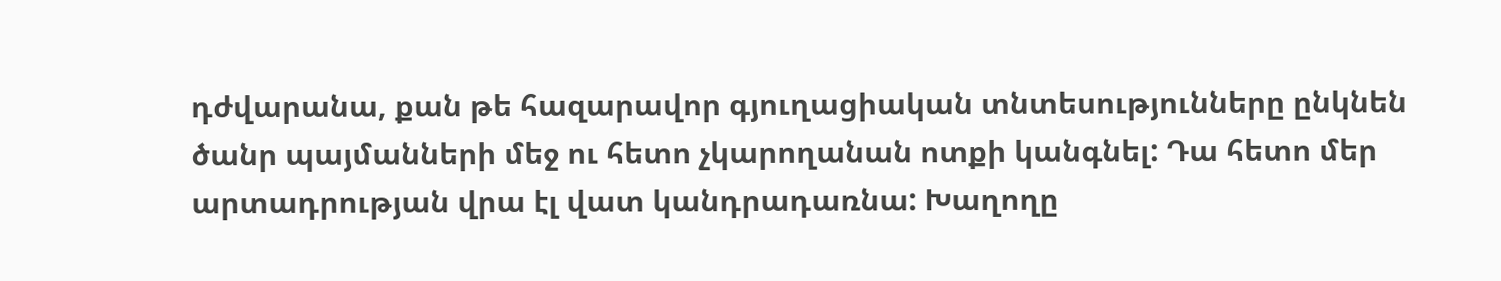դժվարանա, քան թե հազարավոր գյուղացիական տնտեսությունները ընկնեն ծանր պայմանների մեջ ու հետո չկարողանան ոտքի կանգնել: Դա հետո մեր արտադրության վրա էլ վատ կանդրադառնա: Խաղողը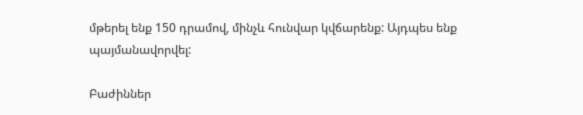մթերել ենք 150 դրամով, մինչև հունվար կվճարենք: Այդպես ենք պայմանավորվել:

Բաժիններ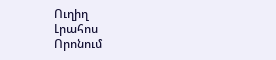Ուղիղ
Լրահոս
Որոնում